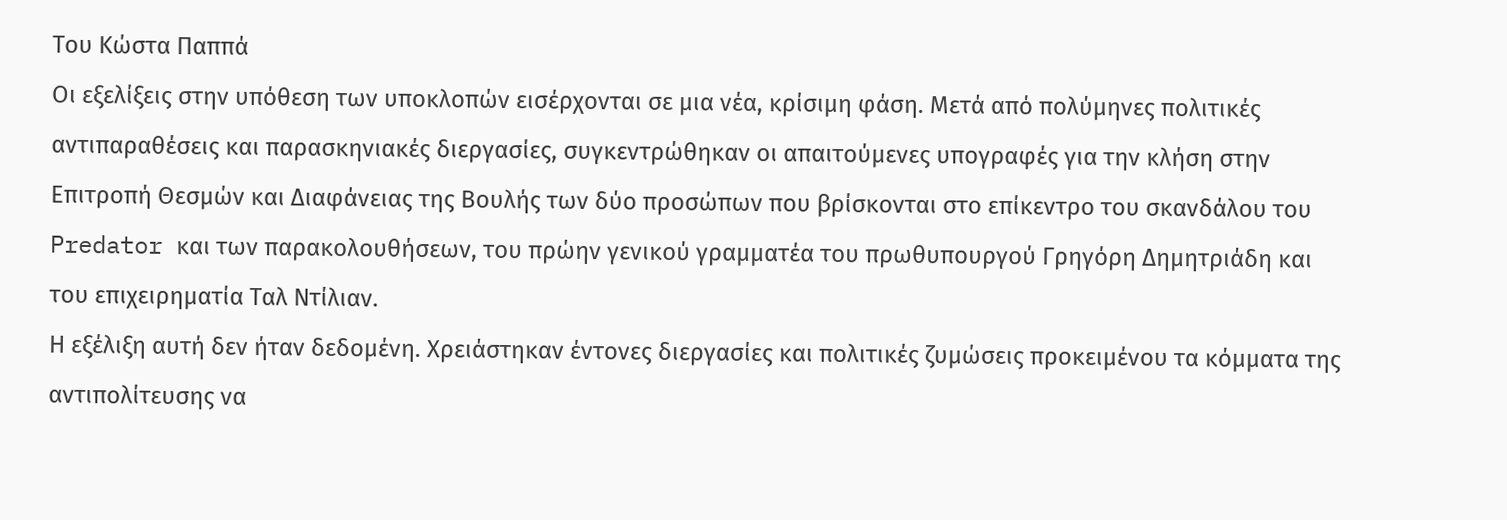Του Κώστα Παππά
Οι εξελίξεις στην υπόθεση των υποκλοπών εισέρχονται σε μια νέα, κρίσιμη φάση. Μετά από πολύμηνες πολιτικές αντιπαραθέσεις και παρασκηνιακές διεργασίες, συγκεντρώθηκαν οι απαιτούμενες υπογραφές για την κλήση στην Επιτροπή Θεσμών και Διαφάνειας της Βουλής των δύο προσώπων που βρίσκονται στο επίκεντρο του σκανδάλου του Predator και των παρακολουθήσεων, του πρώην γενικού γραμματέα του πρωθυπουργού Γρηγόρη Δημητριάδη και του επιχειρηματία Ταλ Ντίλιαν.
Η εξέλιξη αυτή δεν ήταν δεδομένη. Χρειάστηκαν έντονες διεργασίες και πολιτικές ζυμώσεις προκειμένου τα κόμματα της αντιπολίτευσης να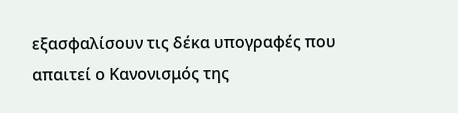εξασφαλίσουν τις δέκα υπογραφές που απαιτεί ο Κανονισμός της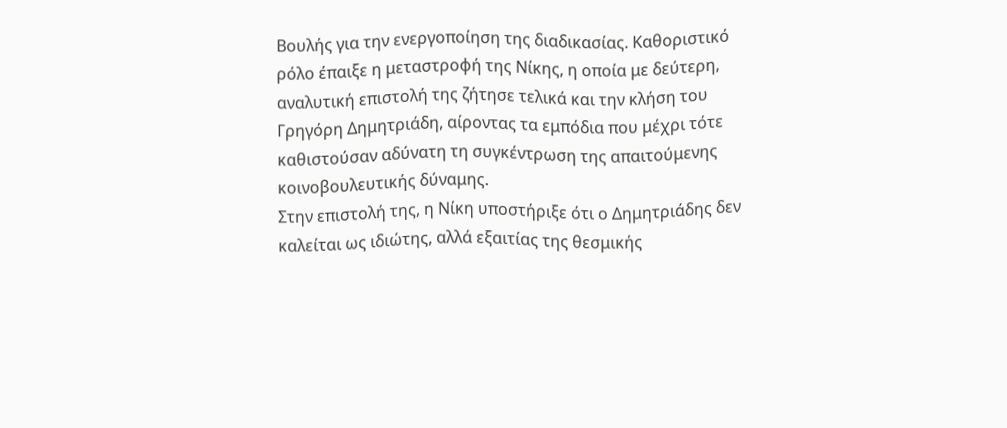Βουλής για την ενεργοποίηση της διαδικασίας. Καθοριστικό ρόλο έπαιξε η μεταστροφή της Νίκης, η οποία με δεύτερη, αναλυτική επιστολή της ζήτησε τελικά και την κλήση του Γρηγόρη Δημητριάδη, αίροντας τα εμπόδια που μέχρι τότε καθιστούσαν αδύνατη τη συγκέντρωση της απαιτούμενης κοινοβουλευτικής δύναμης.
Στην επιστολή της, η Νίκη υποστήριξε ότι ο Δημητριάδης δεν καλείται ως ιδιώτης, αλλά εξαιτίας της θεσμικής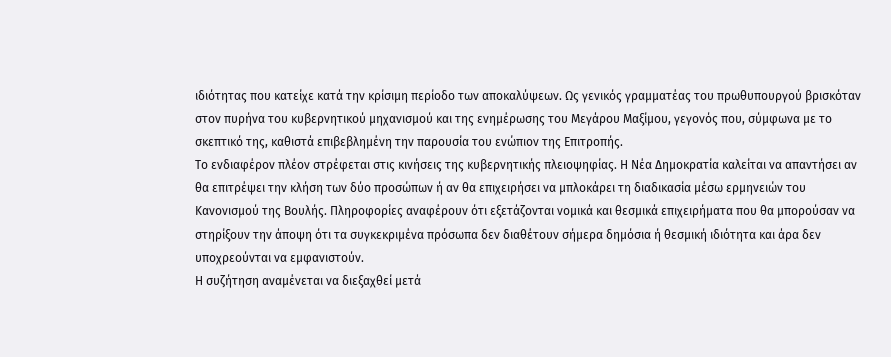ιδιότητας που κατείχε κατά την κρίσιμη περίοδο των αποκαλύψεων. Ως γενικός γραμματέας του πρωθυπουργού βρισκόταν στον πυρήνα του κυβερνητικού μηχανισμού και της ενημέρωσης του Μεγάρου Μαξίμου, γεγονός που, σύμφωνα με το σκεπτικό της, καθιστά επιβεβλημένη την παρουσία του ενώπιον της Επιτροπής.
Το ενδιαφέρον πλέον στρέφεται στις κινήσεις της κυβερνητικής πλειοψηφίας. Η Νέα Δημοκρατία καλείται να απαντήσει αν θα επιτρέψει την κλήση των δύο προσώπων ή αν θα επιχειρήσει να μπλοκάρει τη διαδικασία μέσω ερμηνειών του Κανονισμού της Βουλής. Πληροφορίες αναφέρουν ότι εξετάζονται νομικά και θεσμικά επιχειρήματα που θα μπορούσαν να στηρίξουν την άποψη ότι τα συγκεκριμένα πρόσωπα δεν διαθέτουν σήμερα δημόσια ή θεσμική ιδιότητα και άρα δεν υποχρεούνται να εμφανιστούν.
Η συζήτηση αναμένεται να διεξαχθεί μετά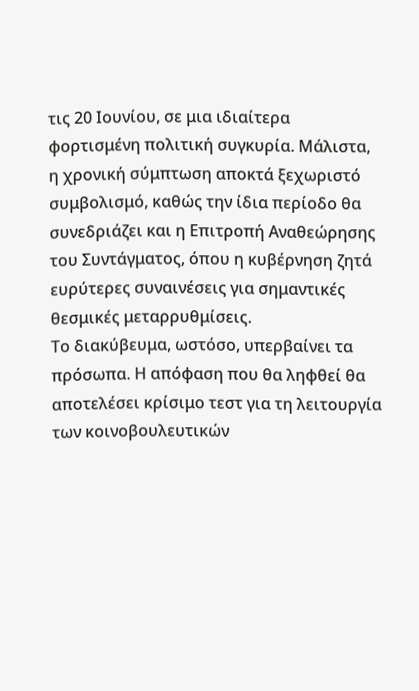τις 20 Ιουνίου, σε μια ιδιαίτερα φορτισμένη πολιτική συγκυρία. Μάλιστα, η χρονική σύμπτωση αποκτά ξεχωριστό συμβολισμό, καθώς την ίδια περίοδο θα συνεδριάζει και η Επιτροπή Αναθεώρησης του Συντάγματος, όπου η κυβέρνηση ζητά ευρύτερες συναινέσεις για σημαντικές θεσμικές μεταρρυθμίσεις.
Το διακύβευμα, ωστόσο, υπερβαίνει τα πρόσωπα. Η απόφαση που θα ληφθεί θα αποτελέσει κρίσιμο τεστ για τη λειτουργία των κοινοβουλευτικών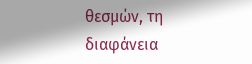θεσμών, τη διαφάνεια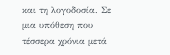και τη λογοδοσία. Σε μια υπόθεση που τέσσερα χρόνια μετά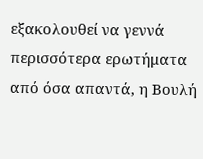εξακολουθεί να γεννά περισσότερα ερωτήματα από όσα απαντά, η Βουλή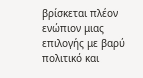βρίσκεται πλέον ενώπιον μιας επιλογής με βαρύ πολιτικό και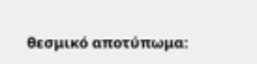θεσμικό αποτύπωμα: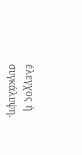έλεγχος ή συγκάλυψη.